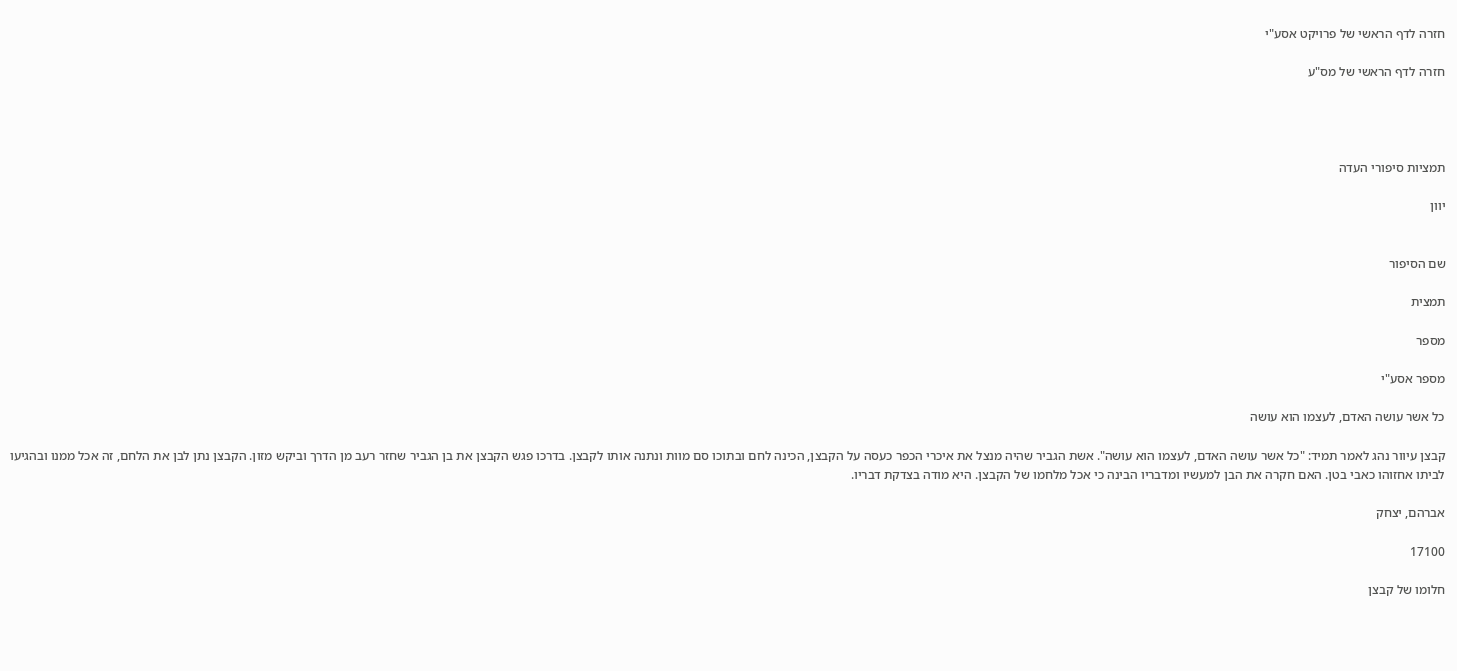חזרה לדף הראשי של פרויקט אסע"י

חזרה לדף הראשי של מס"ע




תמציות סיפורי העדה

יוון


שם הסיפור

תמצית

מספר

מספר אסע"י

כל אשר עושה האדם, לעצמו הוא עושה

קבצן עיוור נהג לאמר תמיד: "כל אשר עושה האדם, לעצמו הוא עושה". אשת הגביר שהיה מנצל את איכרי הכפר כעסה על הקבצן, הכינה לחם ובתוכו סם מוות ונתנה אותו לקבצן. בדרכו פגש הקבצן את בן הגביר שחזר רעב מן הדרך וביקש מזון. הקבצן נתן לבן את הלחם, זה אכל ממנו ובהגיעו לביתו אחזוהו כאבי בטן. האם חקרה את הבן למעשיו ומדבריו הבינה כי אכל מלחמו של הקבצן. היא מודה בצדקת דבריו.

אברהם, יצחק

17100

חלומו של קבצן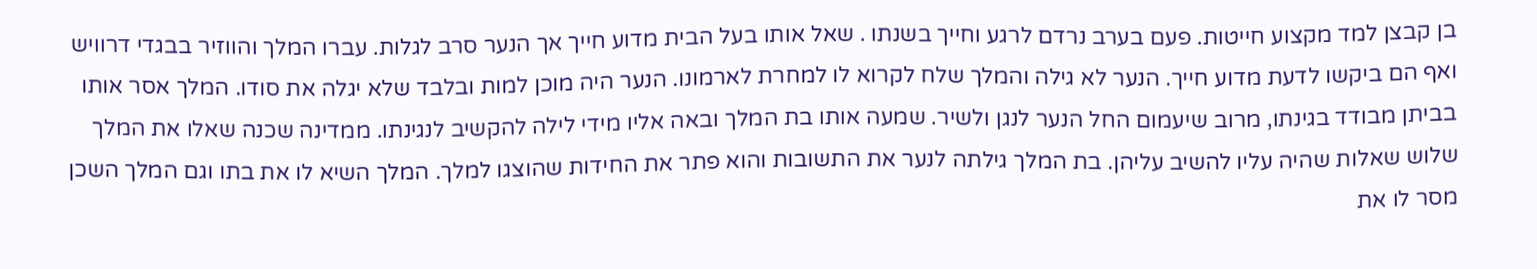בן קבצן למד מקצוע חייטות. פעם בערב נרדם לרגע וחייך בשנתו . שאל אותו בעל הבית מדוע חייך אך הנער סרב לגלות. עברו המלך והווזיר בבגדי דרוויש ואף הם ביקשו לדעת מדוע חייך. הנער לא גילה והמלך שלח לקרוא לו למחרת לארמונו. הנער היה מוכן למות ובלבד שלא יגלה את סודו. המלך אסר אותו בביתן מבודד בגינתו, מרוב שיעמום החל הנער לנגן ולשיר. שמעה אותו בת המלך ובאה אליו מידי לילה להקשיב לנגינתו. ממדינה שכנה שאלו את המלך שלוש שאלות שהיה עליו להשיב עליהן. בת המלך גילתה לנער את התשובות והוא פתר את החידות שהוצגו למלך. המלך השיא לו את בתו וגם המלך השכן מסר לו את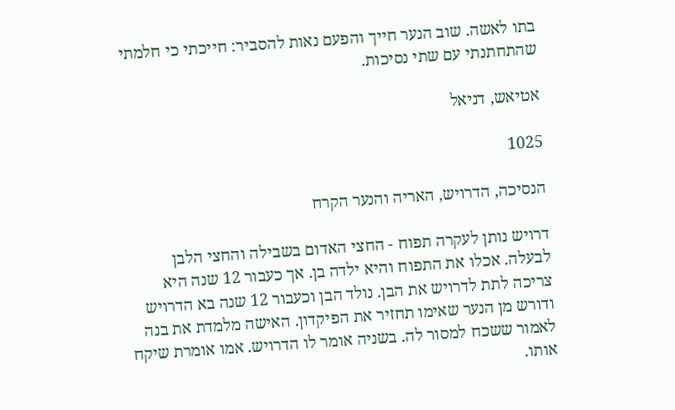בתו לאשה. שוב הנער חייך והפעם נאות להסביר: חייכתי כי חלמתי שהתחתנתי עם שתי נסיכות.

אטיאש, דניאל

1025

הנסיכה, הדרויש, האריה והנער הקרח

דרויש נותן לעקרה תפוח - החצי האדום בשבילה והחצי הלבן לבעלה. אכלו את התפוח והיא ילדה בן. אך כעבור 12 שנה היא צריכה לתת לדרויש את הבן. נולד הבן וכעבור 12 שנה בא הדרויש ודורש מן הנער שאימו תחזיר את הפיקדון. האישה מלמדת את בנה לאמור ששכח למסור לה. בשניה אומר לו הדרויש. אמו אומרת שיקח אותו.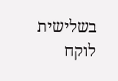בשלישית לוקח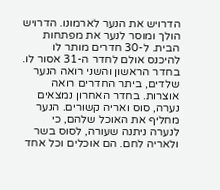הדרויש את הנער לארמונו. הדרויש הולך ומוסר לנער את מפתחות הבית. ל-30 חדרים מותר לו להיכנס אולם לחדר ה-31 אסור לו. בחדר הראשון והשני רואה הנער שלדים, ביתר החדרים רואה אוצרות. בחדר האחרון נמצאים נערה, סוס ואריה קשורים. הנער מחליף את האוכל שלהם, כי לנערה ניתנה שעורה, לסוס בשר ולאריה לחם. הם אוכלים וכל אחד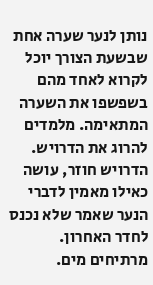נותן לנער שערה אחת שבשעת הצורך יוכל לקרוא לאחד מהם בשפשפו את השערה המתאימה. מלמדים להרוג את הדרויש. הדרויש חוזר, עושה כאילו מאמין לדברי הנער שאמר שלא נכנס לחדר האחרון. מרתיחים מים.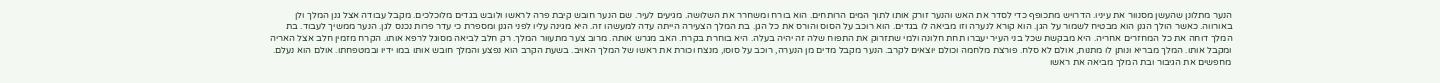הנער מתלונן שהעשן מסנוור את עיניו. הדרויש מתכופף כדי לסדר את האש והנער זורק אותו לתוך המים הרותחים. הוא בורח ומשחרר את השלושה. מגיעים לעיר. שם הנער חובש קיבת פרה לראשו ולובש בגדים מלוכלכים. מקבל עבודה אצל גנן המלך ולן באורווה. כאשר הולך הגנן הוא מבטיח לשמור על הגן. הוא קורא לנערה וזו מביאה לו בגדים. הוא רוכב על הסוס והורס את כל הגן. בת המלך הצעירה הייתה עדה למעשהו זה. היא מגינה עליו לפני הגנן ומספרת כי עדר פרות נכנס לגן. הנער ממשיך לעבוד. בת המלך דוחה את כל המחזרים אחריה. היא מבקשת שכל בני העיר יעברו תחת חלונה ולמי שתזרוק את התפוח שלה זה יהיה בעלה. היא בוחרת בקרח. האב מגרש אותה. מרוב צער מתעוור המלך. רק חלב לביאה מסוגל לרפא אותו. הקרח מזמין חלב אצל האריה ומקבל אותו. המלך מבריא ונותן לו מתנות, אולם לא סלח. פורצת מלחמה וכולם יוצאים לקרב. הנער מקבל מדים מן הנערה, רוכב על סוסו, מנצח וכורת את ראשו של המלך האויב. בשעת הקרב הוא נפצע והמלך חובש אותו במו ידיו ובמטפחתו. אולם הוא נעלם. מחפשים את הגיבור ובת המלך מביאה את ראשו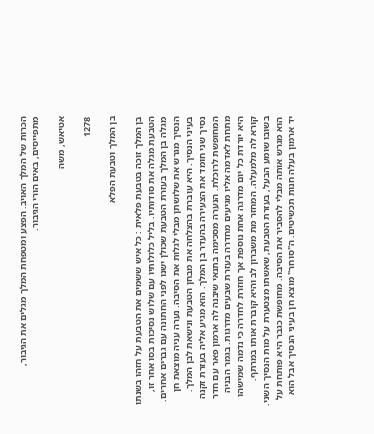הכרות של המלך האויב. הפצע ומטפחת המלך מגלים את הגיבור, מתפייסים, באים הורי הגיבור.

אטיאש, משה

1278

בן המלך וטבעת הפלא

בן המלך זוכה בטבעת פלאית : כל איש ששמים את הטבעת על חזהו בשנתו הטבעת מגלה את סודותיו. בליל כלולותיו עם שלוש נסיכות בסו אחר זו, מגלה בן המלך בעזרת הטבעת שכולן ישנו לפני החתונה עם גברים אחרים. הנסיך מגרש את שלושתן מבלי לגלות את הסיבה. נערה עניה מוצאת חן בעיני הנסיך. היא עוברת בהצלחה את מבחן הטבעת ונישאת לבן המלך. נסיך שני חומד את הצעירה בהעדר בן המלך. הוא מגיע אליה בעזרת זקנה המחופשת לרוכלת. הנערה מסכימה בתנאי שיבנה לה ארמון פאר עם חדר מתחת לאדמה אליו מגיעים מחדרה בעזרת שבעים מדרגות. בגמר הבניה היא יורדת כל יום מדרגה אחת נוספת אך חוזרת לחדרה כי נדמה שמישהו קורא לה מלמעלה. המחזר מת משברון לב והיא קוברת אותו במרתף. בשובו שומע הבעל, בעזרת הטבעת, שאשתו מצטערת על מות הנסיך השני. הוא מגרש אותה מבלי להסביר את הסיבה. מחופשת כגבר היא פותחת על יד ארמון בעלה חנות תכשיטים. ה"סוחר" מוצא חן בעיני הנסיך אבל הוא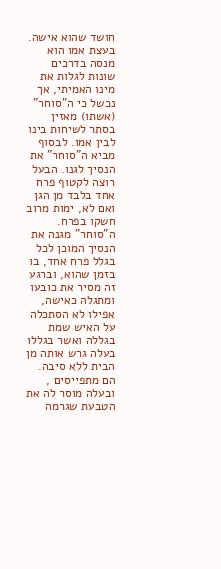חושד שהוא אישה. בעצת אמו הוא מנסה בדרכים שונות לגלות את מינו האמיתי, אך נכשל כי ה"סוחר" (אשתו) מאזין בסתר לשיחות בינו לבין אמו. לבסוף מביא ה"סוחר" את הנסיך לגנו. הבעל רוצה לקטוף פרח אחד בלבד מן הגן ואם לא, ימות מרוב חשקו בפרח. ה"סוחר" מגנה את הנסיך המוכן לכל בגלל פרח אחד, בו בזמן שהוא, וברגע זה מסיר את כובעו ומתגלה כאישה, אפילו לא הסתכלה על האיש שמת בגללה ואשר בגללו בעלה גרש אותה מן הבית ללא סיבה. הם מתפייסים , ובעלה מוסר לה את הטבעת שגרמה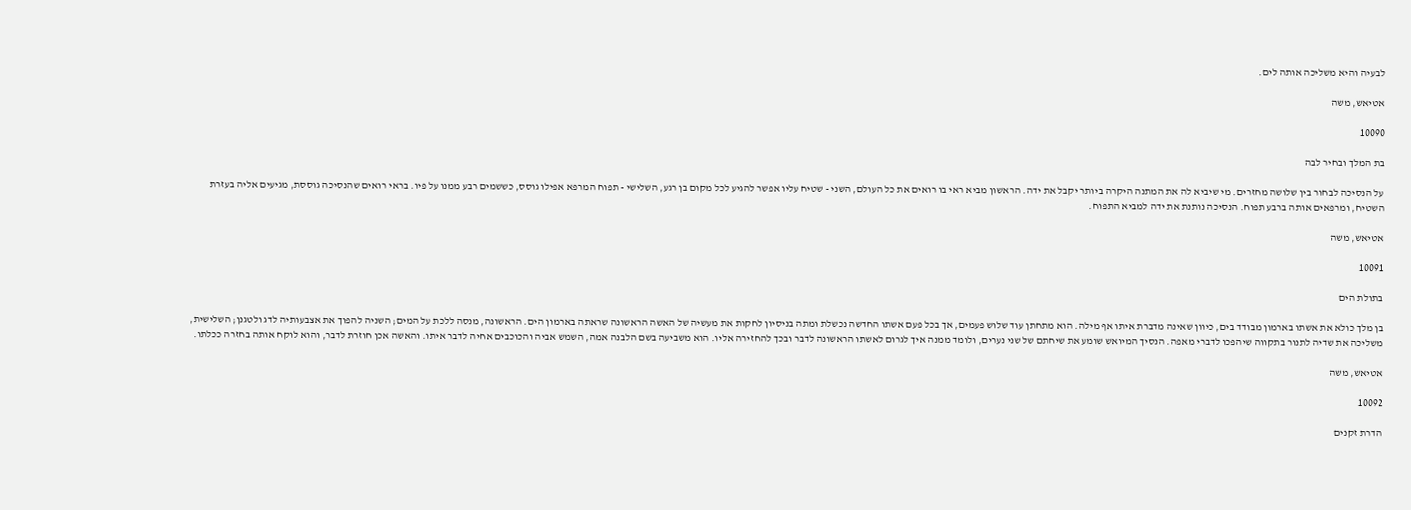לבעיה והיא משליכה אותה לים.

אטיאש, משה

10090

בת המלך ובחיר לבה

על הנסיכה לבחור בין שלושה מחזרים. מי שיביא לה את המתנה היקרה ביותר יקבל את ידה. הראשון מביא ראי בו רואים את כל העולם, השני - שטיח עליו אפשר להגיע לכל מקום בן רגע, השלישי - תפוח המרפא אפילו גוסס, כששמים רבע ממנו על פיו. בראי רואים שהנסיכה גוססת, מגיעים אליה בעזרת השטיח, ומרפאים אותה ברבע תפוח. הנסיכה נותנת את ידה למביא התפוח.

אטיאש, משה

10091

בתולת הים

בן מלך כולא את אשתו בארמון מבודד בים, כיוון שאינה מדברת איתו אף מילה. הוא מתחתן עוד שלוש פעמים, אך בכל פעם אשתו החדשה נכשלת ומתה בניסיון לחקות את מעשיה של האשה הראשונה שראתה בארמון הים. הראשונה, מנסה ללכת על המים; השניה להפוך את אצבעותיה לדג ולטגנן; השלישית, משליכה את שדיה לתנור בתקווה שיהפכו לדברי מאפה. הנסיך המיואש שומע את שיחתם של שני נערים, ולומד ממנה איך לגרום לאשתו הראשונה לדבר ובכך להחזירה אליו. הוא משביעה בשם הלבנה אמה, השמש אביה והכוכבים אחיה לדבר איתו. והאשה אכן חוזרת לדבר, והוא לוקח אותה בחזרה ככלתו.

אטיאש, משה

10092

הדרת זקנים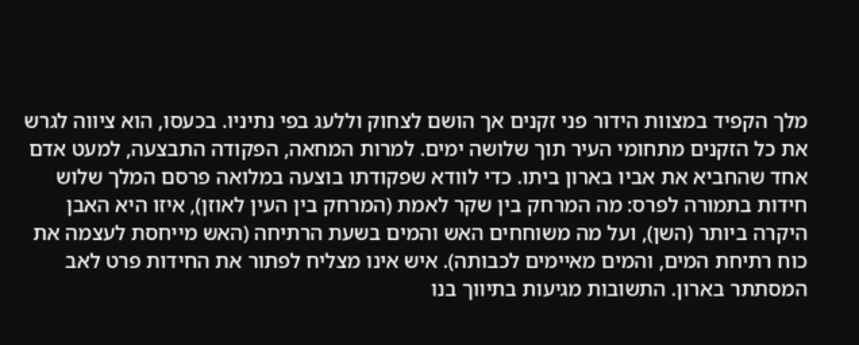מלך הקפיד במצוות הידור פני זקנים אך הושם לצחוק וללעג בפי נתיניו. בכעסו, הוא ציווה לגרש את כל הזקנים מתחומי העיר תוך שלושה ימים. למרות המחאה, הפקודה התבצעה, למעט אדם אחד שהחביא את אביו בארון ביתו. כדי לוודא שפקודתו בוצעה במלואה פרסם המלך שלוש חידות בתמורה לפרס: מה המרחק בין שקר לאמת (המרחק בין העין לאוזן), איזו היא האבן היקרה ביותר (השן), ועל מה משוחחים האש והמים בשעת הרתיחה (האש מייחסת לעצמה את כוח רתיחת המים, והמים מאיימים לכבותה). איש אינו מצליח לפתור את החידות פרט לאב המסתתר בארון. התשובות מגיעות בתיווך בנו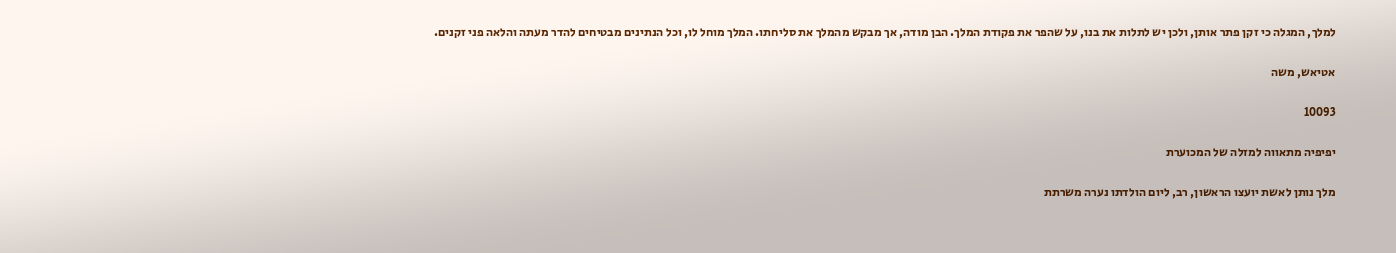למלך, המגלה כי זקן פתר אותן, ולכן יש לתלות את בנו, על שהפר את פקודת המלך. הבן מודה, אך מבקש מהמלך את סליחתו. המלך מוחל לו, וכל הנתינים מבטיחים להדר מעתה והלאה פני זקנים.

אטיאש, משה

10093

יפיפיה מתאווה למזלה של המכוערת

מלך נותן לאשת יועצו הראשון, רב, ליום הולדתו נערה משרתת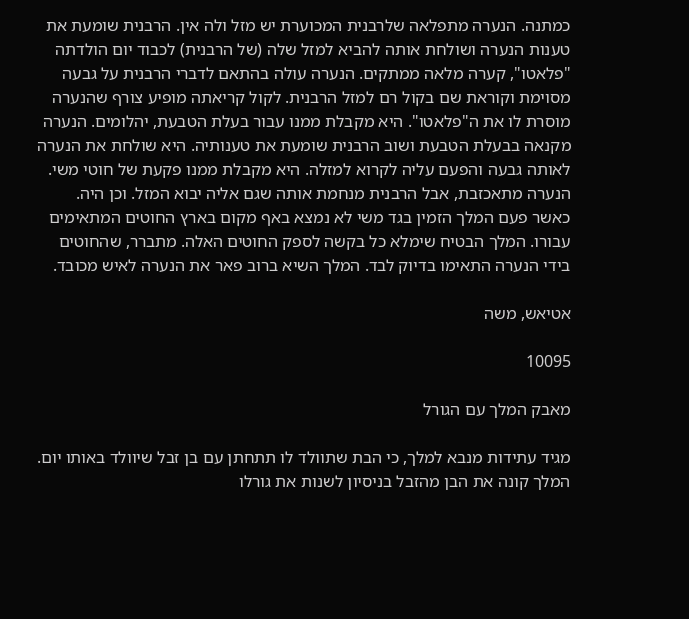כמתנה. הנערה מתפלאה שלרבנית המכוערת יש מזל ולה אין. הרבנית שומעת את טענות הנערה ושולחת אותה להביא למזל שלה (של הרבנית) לכבוד יום הולדתה "פלאטו", קערה מלאה ממתקים. הנערה עולה בהתאם לדברי הרבנית על גבעה מסוימת וקוראת שם בקול רם למזל הרבנית. לקול קריאתה מופיע צורף שהנערה מוסרת לו את ה"פלאטו". היא מקבלת ממנו עבור בעלת הטבעת, יהלומים. הנערה מקנאה בבעלת הטבעת ושוב הרבנית שומעת את טענותיה. היא שולחת את הנערה לאותה גבעה והפעם עליה לקרוא למזלה. היא מקבלת ממנו פקעת של חוטי משי. הנערה מתאכזבת, אבל הרבנית מנחמת אותה שגם אליה יבוא המזל. וכן היה. כאשר פעם המלך הזמין בגד משי לא נמצא באף מקום בארץ החוטים המתאימים עבורו. המלך הבטיח שימלא כל בקשה לספק החוטים האלה. מתברר, שהחוטים בידי הנערה התאימו בדיוק לבד. המלך השיא ברוב פאר את הנערה לאיש מכובד.

אטיאש, משה

10095

מאבק המלך עם הגורל

מגיד עתידות מנבא למלך, כי הבת שתוולד לו תתחתן עם בן זבל שיוולד באותו יום. המלך קונה את הבן מהזבל בניסיון לשנות את גורלו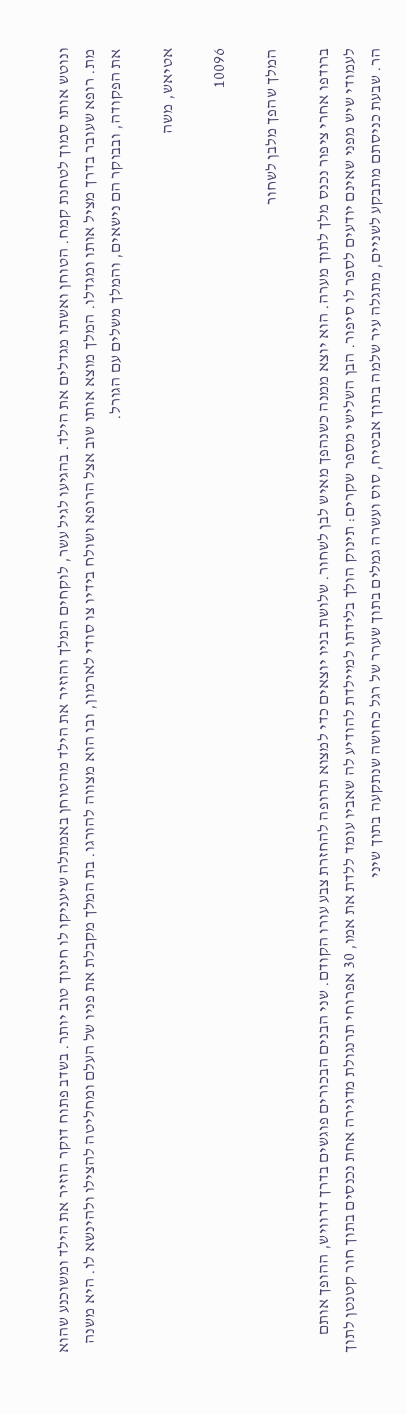ונוטש אותו סמוך לטחנת קמח. הטוחן ואשתו מגדלים את הילד. בהגיעו לגיל עשר, לוקחים המלך והוזיר את הילד מהטוחן באמתלה שיעניקו לו חינוך טוב יותר. בשדב פתוח דוקר הוזיר את הילד ומשוכנע שהוא מת. רופא שעובר בדרך מציל אותו ומגדלו. המלך מוצא אותו שוב אצל הרופא ושולח בידיו צו סודי לארמון, ובו הוא מצווה להורגו. בת המלך מקבלת את פניו של העלם ומחליטה להצילו ולהינשא לו. היא משנה את הפקודה, ובבוקר הם נישאים, והמלך משלים עם הגורל.

אטיאש, משה

10096

המלך שהפך מלבן לשחור

ברודפו אחרי ציפור נכנס מלך לתוך מערה. הוא יוצא ממנה כשנהפך מאיש לבן לשחור. שלושת בניו יוצאים כדי למצוא תרופה להחזרת צבע עורו הקודם. שני הבנים הבכורים פוגשים בדרך דרוויש, ההופך אותם לעמודי שיש מפני שאינם יודעים לספר לו סיפור. הבן השלישי מספר שקרים: תינוק הולך בלידתו למיילדת להודיע לה שאביו עומד ללדת את אמו, 30 אפרוחי תרנגולת מדגירה אחת נכנסים בתוך חור קטנטן לתוך הר. שבעת כניסתם מתבקע לשניים, מתגלה עיר שלמה בתוך אבטיח, סוס ועשרה גמלים בתוך שערר של רגל כחושה שנתקעה בתוך שיני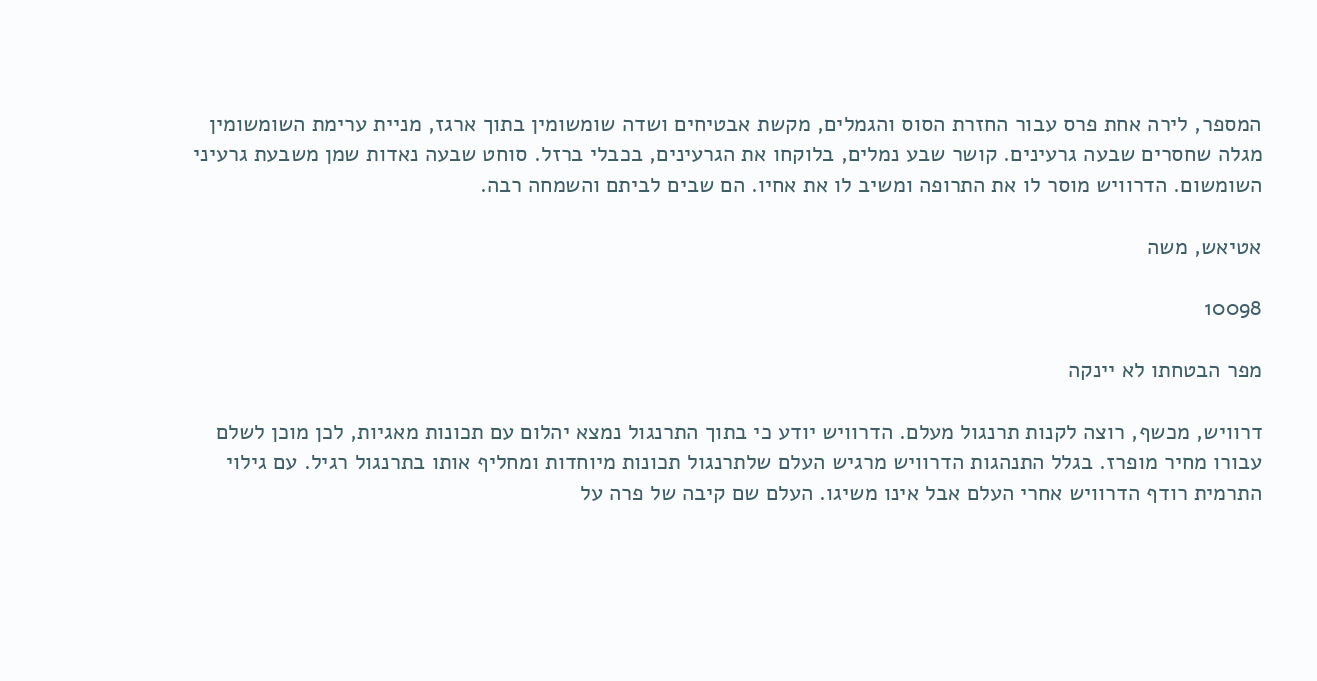המספר, לירה אחת פרס עבור החזרת הסוס והגמלים, מקשת אבטיחים ושדה שומשומין בתוך ארגז, מניית ערימת השומשומין מגלה שחסרים שבעה גרעינים. קושר שבע נמלים, בלוקחו את הגרעינים, בכבלי ברזל. סוחט שבעה נאדות שמן משבעת גרעיני השומשום. הדרוויש מוסר לו את התרופה ומשיב לו את אחיו. הם שבים לביתם והשמחה רבה.

אטיאש, משה

10098

מפר הבטחתו לא יינקה

דרוויש, מכשף, רוצה לקנות תרנגול מעלם. הדרוויש יודע כי בתוך התרנגול נמצא יהלום עם תכונות מאגיות, לכן מוכן לשלם עבורו מחיר מופרז. בגלל התנהגות הדרוויש מרגיש העלם שלתרנגול תכונות מיוחדות ומחליף אותו בתרנגול רגיל. עם גילוי התרמית רודף הדרוויש אחרי העלם אבל אינו משיגו. העלם שם קיבה של פרה על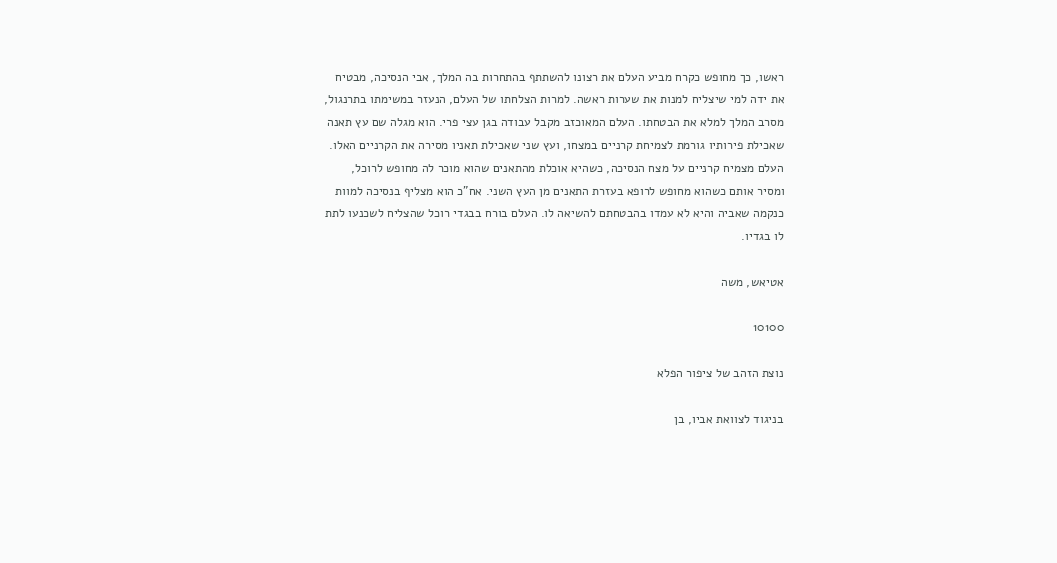ראשו, כך מחופש כקרח מביע העלם את רצונו להשתתף בהתחרות בה המלך, אבי הנסיכה, מבטיח את ידה למי שיצליח למנות את שערות ראשה. למרות הצלחתו של העלם, הנעזר במשימתו בתרנגול, מסרב המלך למלא את הבטחתו. העלם המאוכזב מקבל עבודה בגן עצי פרי. הוא מגלה שם עץ תאנה שאכילת פירותיו גורמת לצמיחת קרניים במצחו, ועץ שני שאכילת תאניו מסירה את הקרניים האלו. העלם מצמיח קרניים על מצח הנסיכה, כשהיא אוכלת מהתאנים שהוא מוכר לה מחופש לרוכל, ומסיר אותם כשהוא מחופש לרופא בעזרת התאנים מן העץ השני. אח"כ הוא מצליף בנסיכה למוות כנקמה שאביה והיא לא עמדו בהבטחתם להשיאה לו. העלם בורח בבגדי רוכל שהצליח לשכנעו לתת לו בגדיו.

אטיאש, משה

10100

נוצת הזהב של ציפור הפלא

בניגוד לצוואת אביו, בן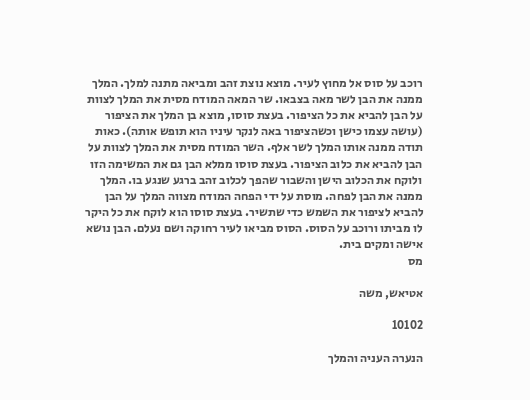רוכב על סוס אל מחוץ לעיר. מוצא נוצת זהב ומביאה מתנה למלך. המלך ממנה את הבן לשר מאה בצבאו. שר המאה המודח מסית את המלך לצוות על הבן להביא את כל הציפור. בעצת סוסו, מוצא בן המלך את הציפור (עושה עצמו כישן וכשהציפור באה לנקר עיניו הוא תופש אותה). כאות תודה ממנה אותו המלך לשר אלף. השר המודח מסית את המלך לצוות על הבן להביא את כלוב הציפור. בעצת סוסו ממלא הבן גם את המשימה הזו ולוקח את הכלוב הישן והשבור שהפך לכלוב זהב ברגע שנגע בו. המלך ממנה את הבן לפחה. מוסת על ידי הפחה המודח מצווה המלך על הבן להביא לציפור את השמש כדי שתשיר. בעצת סוסו הוא לוקח את כל היקר לו מביתו ורוכב על הסוס. הסוס מביאו לעיר רחוקה ושם נעלם. הבן נושא אישה ומקים בית.
מס

אטיאש, משה

10102

הנערה העניה והמלך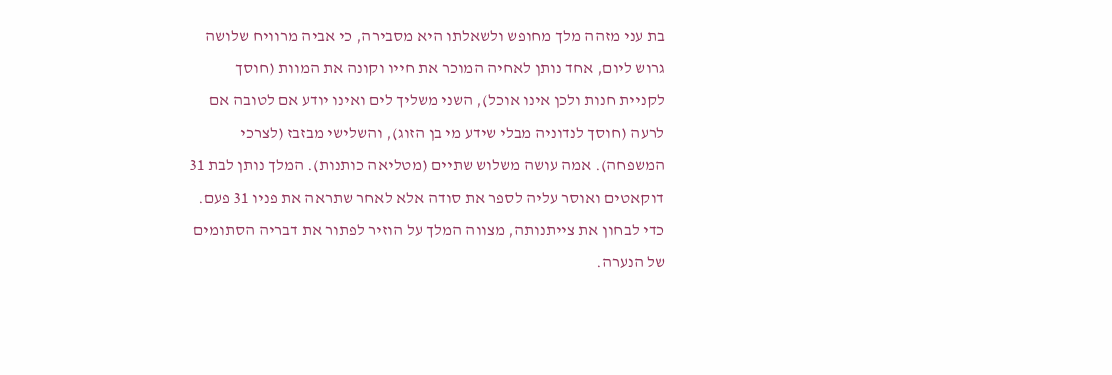בת עני מזהה מלך מחופש ולשאלתו היא מסבירה, כי אביה מרוויח שלושה גרוש ליום, אחד נותן לאחיה המוכר את חייו וקונה את המוות (חוסך לקניית חנות ולכן אינו אוכל), השני משליך לים ואינו יודע אם לטובה אם לרעה (חוסך לנדוניה מבלי שידע מי בן הזוג), והשלישי מבזבז (לצרכי המשפחה). אמה עושה משלוש שתיים (מטליאה כותנות). המלך נותן לבת 31 דוקאטים ואוסר עליה לספר את סודה אלא לאחר שתראה את פניו 31 פעם. כדי לבחון את צייתנותה, מצווה המלך על הוזיר לפתור את דבריה הסתומים של הנערה.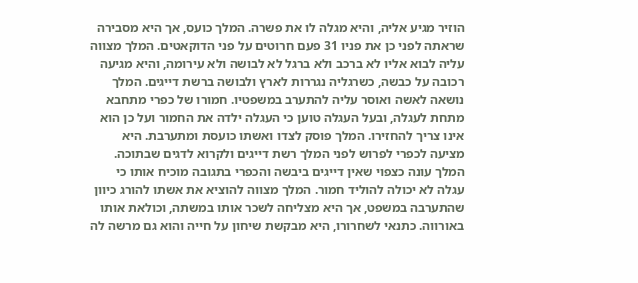הוזיר מגיע אליה, והיא מגלה לו את פשרה. המלך כועס, אך היא מסבירה שראתה לפני כן את פניו 31 פעם חרוטים על פני הדוקאטים. המלך מצווה עליה לבוא אליו לא ברכב ולא ברגל לא לבושה ולא עירומה, והיא מגיעה רכובה על כבשה, כשרגליה נגררות לארץ ולבושה ברשת דייגים. המלך נושאה לאשה ואוסר עליה להתערב במשפטיו. חמורו של כפרי מתחבא מתחת לעגלה, ובעל העגלה טוען כי העגלה ילדה את החמור ועל כן הוא אינו צריך להחזירו. המלך פוסק לצדו ואשתו כועסת ומתערבת. היא מציעה לכפרי לפרוש לפני המלך רשת דייגים ולקרוא לדגים שבתוכה. המלך עונה כצפוי שאין דייגים ביבשה והכפרי בתגובה מוכיח אותו כי עגלה לא יכולה להוליד חמור. המלך מצווה להוציא את אשתו להורג כיוון שהתערבה במשפט, אך היא מצליחה לשכר אותו במשתה, וכולאת אותו באורווה. כתנאי לשחרורו, היא מבקשת שיחון על חייה והוא גם מרשה לה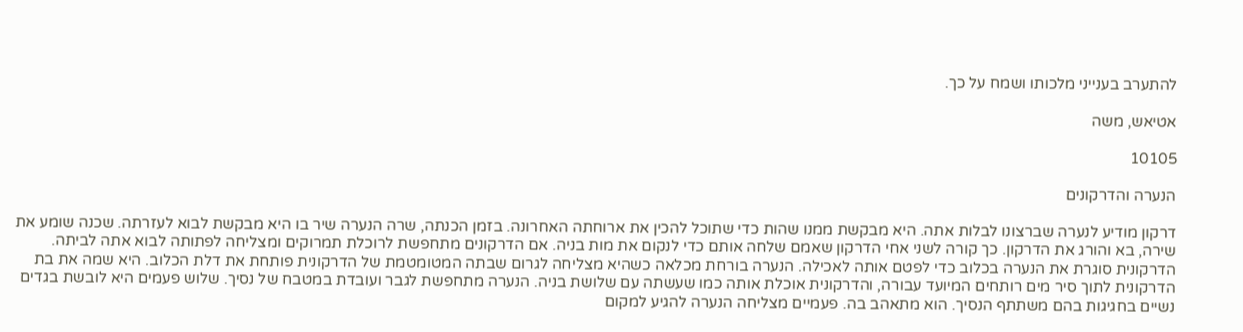להתערב בענייני מלכותו ושמח על כך.

אטיאש, משה

10105

הנערה והדרקונים

דרקון מודיע לנערה שברצונו לבלות אתה. היא מבקשת ממנו שהות כדי שתוכל להכין את ארוחתה האחרונה. בזמן הכנתה, שרה הנערה שיר בו היא מבקשת לבוא לעזרתה. שכנה שומע את שירה, בא והורג את הדרקון. כך קורה לשני אחי הדרקון שאמם שלחה אותם כדי לנקום את מות בניה. אם הדרקונים מתחפשת לרוכלת תמרוקים ומצליחה לפתותה לבוא אתה לביתה. הדרקונית סוגרת את הנערה בכלוב כדי לפטם אותה לאכילה. הנערה בורחת מכלאה כשהיא מצליחה לגרום שבתה המטומטמת של הדרקונית פותחת את דלת הכלוב. היא שמה את בת הדרקונית לתוך סיר מים רותחים המיועד עבורה, והדרקונית אוכלת אותה כמו שעשתה עם שלושת בניה. הנערה מתחפשת לגבר ועובדת במטבח של נסיך. שלוש פעמים היא לובשת בגדים נשיים בחגיגות בהם משתתף הנסיך. הוא מתאהב בה. פעמיים מצליחה הנערה להגיע למקום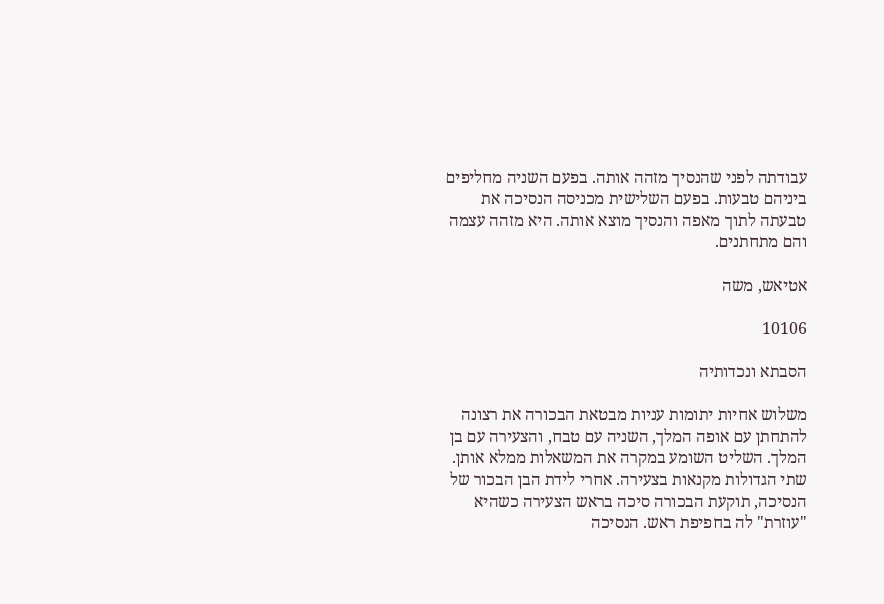עבודתה לפני שהנסיך מזהה אותה. בפעם השניה מחליפים ביניהם טבעות. בפעם השלישית מכניסה הנסיכה את טבעתה לתוך מאפה והנסיך מוצא אותה. היא מזהה עצמה והם מתחתנים.

אטיאש, משה

10106

הסבתא ונכדותיה

משלוש אחיות יתומות עניות מבטאת הבכורה את רצונה להתחתן עם אופה המלך, השניה עם טבח, והצעירה עם בן המלך. השליט השומע במקרה את המשאלות ממלא אותן. שתי הגדולות מקנאות בצעירה. אחרי לידת הבן הבכור של הנסיכה, תוקעת הבכורה סיכה בראש הצעירה כשהיא "עוזרת" לה בחפיפת ראש. הנסיכה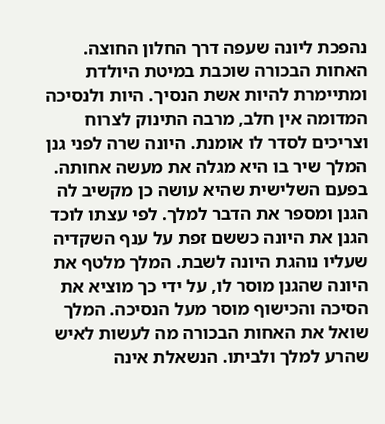נהפכת ליונה שעפה דרך החלון החוצה. האחות הבכורה שוכבת במיטת היולדת ומתיימרת להיות אשת הנסיך. היות ולנסיכה המדומה אין חלב, מרבה התינוק לצרוח וצריכים לסדר לו אומנת. היונה שרה לפני גנן המלך שיר בו היא מגלה את מעשה אחותה. בפעם השלישית שהיא עושה כן מקשיב לה הגנן ומספר את הדבר למלך. לפי עצתו לוכד הגנן את היונה כששם זפת על ענף השקדיה שעליו נוהגת היונה לשבת. המלך מלטף את היונה שהגנן מוסר לו, על ידי כך מוציא את הסיכה והכישוף מוסר מעל הנסיכה. המלך שואל את האחות הבכורה מה לעשות לאיש שהרע למלך ולביתו. הנשאלת אינה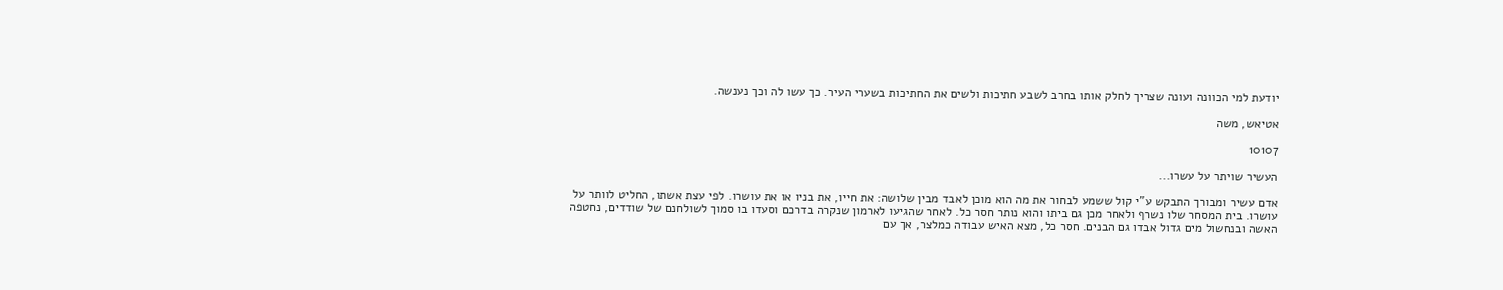יודעת למי הכוונה ועונה שצריך לחלק אותו בחרב לשבע חתיכות ולשים את החתיכות בשערי העיר. כך עשו לה וכך נענשה.

אטיאש, משה

10107

העשיר שויתר על עשרו...

אדם עשיר ומבורך התבקש ע"י קול ששמע לבחור את מה הוא מוכן לאבד מבין שלושה: את חייו, את בניו או את עושרו. לפי עצת אשתו, החליט לוותר על עושרו. בית המסחר שלו נשרף ולאחר מכן גם ביתו והוא נותר חסר כל. לאחר שהגיעו לארמון שנקרה בדרכם וסעדו בו סמוך לשולחנם של שודדים, נחטפה האשה ובנחשול מים גדול אבדו גם הבנים. חסר כל, מצא האיש עבודה כמלצר, אך עם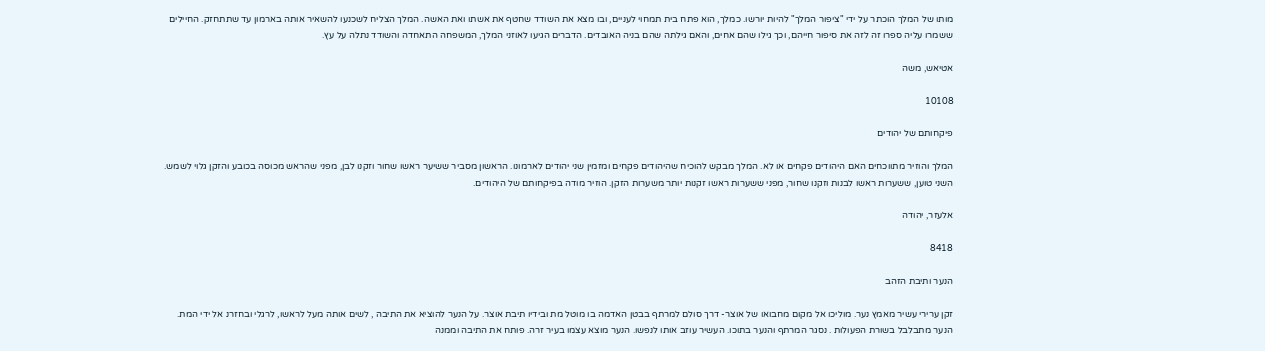מותו של המלך הוכתר על ידי "ציפור המלך" להיות יורשו. כמלך, הוא פתח בית תמחוי לעניים, ובו מצא את השודד שחטף את אשתו ואת האשה. המלך הצליח לשכנעו להשאיר אותה בארמון עד שתתחזק. החיילים ששמרו עליה ספרו זה לזה את סיפור חייהם, וכך גילו שהם אחים, והאם גילתה שהם בניה האובדים. הדברים הגיעו לאוזני המלך, המשפחה התאחדה והשודד נתלה על עץ.

אטיאש, משה

10108

פיקחותם של יהודים

המלך והוזיר מתווכחים האם היהודים פקחים או לא. המלך מבקש להוכיח שהיהודים פקחים ומזמין שני יהודים לארמונו. הראשון מסביר ששיער ראשו שחור וזקנו לבן, מפני שהראש מכוסה בכובע והזקן גלוי לשמש. השני טוען, ששערות ראשו לבנות וזקנו שחור, מפני ששערות ראשו זקנות יותר משערות הזקן. הוזיר מודה בפיקחותם של היהודים.

אלעזר, יהודה

8418

הנער ותיבת הזהב

זקן ערירי עשיר מאמץ נער. מוליכו אל מקום מחבואו של אוצר- דרך סולם למרתף בבטן האדמה בו מוטל מת ובידיו תיבת אוצר. על הנער להוציא את התיבה , לשים אותה מעל לראשו, לרגלי ובחזרנ אל ידי המת. הנער מתבלבל בשורת הפעולות . נסגר המרתף והנער בתוכו. העשיר עוזב אותו לנפשו. הנער מוצא עצמו בעיר זרה. פותח את התיבה וממנה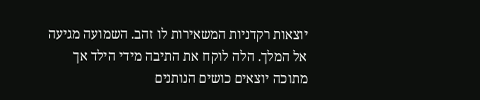יוצאות רקדניות המשאירות לו זהב. השמועה מגיעה אל המלך. הלה לוקח את התיבה מידי הילד אך מתוכה יוצאים כושים הנותנים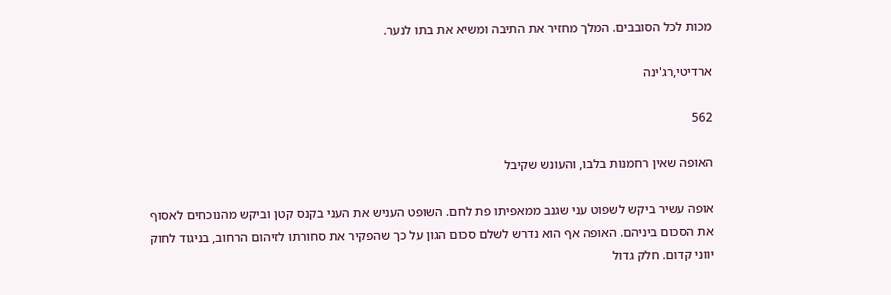מכות לכל הסובבים. המלך מחזיר את התיבה ומשיא את בתו לנער.

ארדיטי,רג'ינה

562

האופה שאין רחמנות בלבו, והעונש שקיבל

אופה עשיר ביקש לשפוט עני שגנב ממאפיתו פת לחם. השופט העניש את העני בקנס קטן וביקש מהנוכחים לאסוף את הסכום ביניהם. האופה אף הוא נדרש לשלם סכום הגון על כך שהפקיר את סחורתו לזיהום הרחוב, בניגוד לחוק יווני קדום. חלק גדול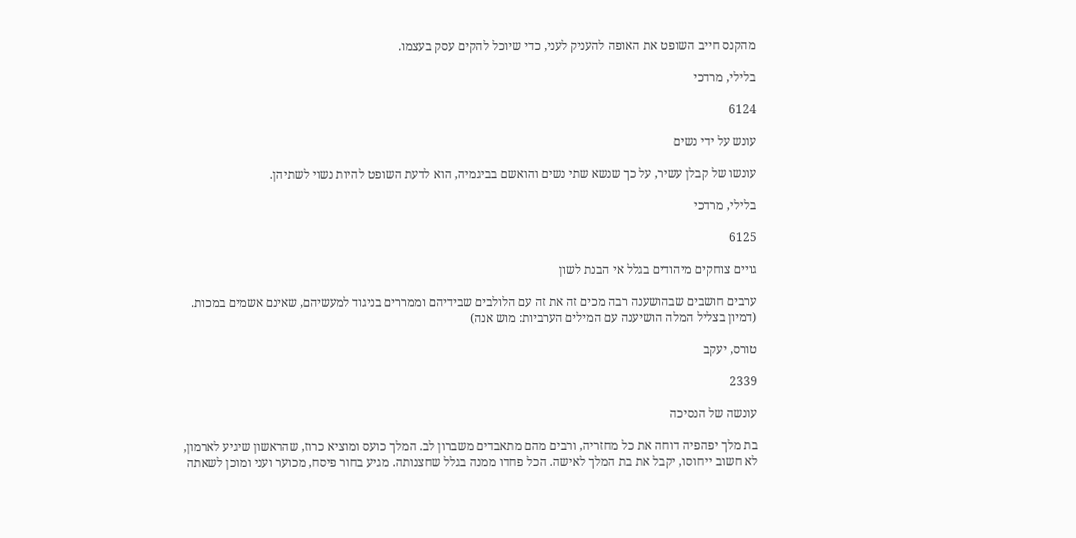מהקנס חייב השופט את האופה להעניק לעני, כדי שיוכל להקים עסק בעצמו.

בלילי, מרדכי

6124

עונש על ידי נשים

עונשו של קבלן עשיר, על כך שנשא שתי נשים והואשם בביגמיה, הוא לדעת השופט להיות נשוי לשתיהן.

בלילי, מרדכי

6125

גויים צוחקים מיהודים בגלל אי הבנת לשון

ערבים חושבים שבהושענה רבה מכים זה את זה עם הלולבים שבידיהם וממררים בניגוד למעשיהם, שאינם אשמים במכות. (דמיון בצליל המלה הושיענה עם המילים הערביות: מוש אנה)

טורס, יעקב

2339

עונשה של הנסיכה

בת מלך יפהפיה דוחה את כל מחזריה, ורבים מהם מתאבדים משברון לב. המלך כועס ומוציא כרוז, שהראשון שיגיע לארמון, לא חשוב ייחוסו, יקבל את בת המלך לאישה. הכל פחדו ממנה בגלל שחצנותה. מגיע בחור פיסח, מכוער ועני ומוכן לשאתה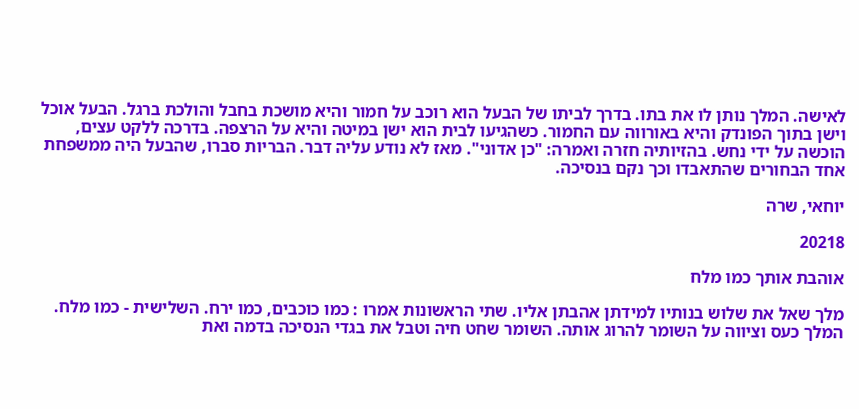לאישה. המלך נותן לו את בתו. בדרך לביתו של הבעל הוא רוכב על חמור והיא מושכת בחבל והולכת ברגל. הבעל אוכל וישן בתוך הפונדק והיא באורווה עם החמור. כשהגיעו לבית הוא ישן במיטה והיא על הרצפה. בדרכה ללקט עצים, הוכשה על ידי נחש. בהזיותיה חזרה ואמרה: "כן אדוני". מאז לא נודע עליה דבר. הבריות סברו, שהבעל היה ממשפחת אחד הבחורים שהתאבדו וכך נקם בנסיכה.

יוחאי, שרה

20218

אוהבת אותך כמו מלח

מלך שאל את שלוש בנותיו למידתן אהבתן אליו. שתי הראשונות אמרו : כמו כוכבים, כמו ירח. השלישית - כמו מלח. המלך כעס וציווה על השומר להרוג אותה. השומר שחט חיה וטבל את בגדי הנסיכה בדמה ואת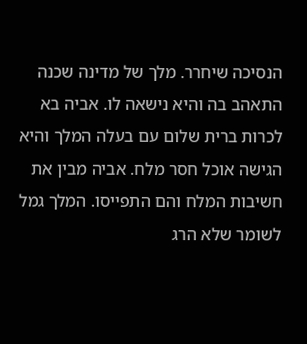הנסיכה שיחרר. מלך של מדינה שכנה התאהב בה והיא נישאה לו. אביה בא לכרות ברית שלום עם בעלה המלך והיא הגישה אוכל חסר מלח. אביה מבין את חשיבות המלח והם התפייסו. המלך גמל לשומר שלא הרג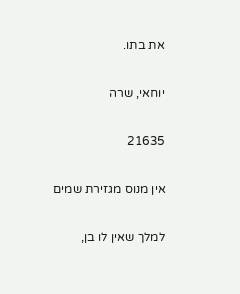את בתו.

יוחאי, שרה

21635

אין מנוס מגזירת שמים

למלך שאין לו בן,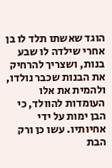הוגד שאשתו תלד לו בן אחרי שילדה לו שבע בנות, ושצריך להרחיק את הבנות שכבר נולדו, ולהמית את אלו העומדות להוולד, כי הבן ימות על ידי אחיותיו. עשו כן ורק הבת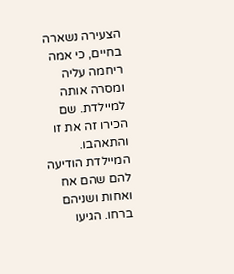הצעירה נשארה בחיים, כי אמה ריחמה עליה ומסרה אותה למיילדת. שם הכירו זה את זו והתאהבו. המיילדת הודיעה להם שהם אח ואחות ושניהם ברחו. הגיעו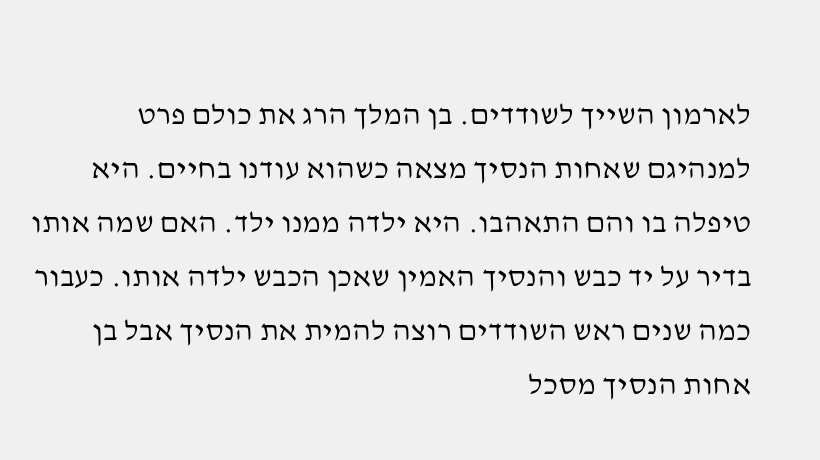לארמון השייך לשודדים. בן המלך הרג את כולם פרט למנהיגם שאחות הנסיך מצאה כשהוא עודנו בחיים. היא טיפלה בו והם התאהבו. היא ילדה ממנו ילד. האם שמה אותו בדיר על יד כבש והנסיך האמין שאכן הכבש ילדה אותו. כעבור כמה שנים ראש השודדים רוצה להמית את הנסיך אבל בן אחות הנסיך מסכל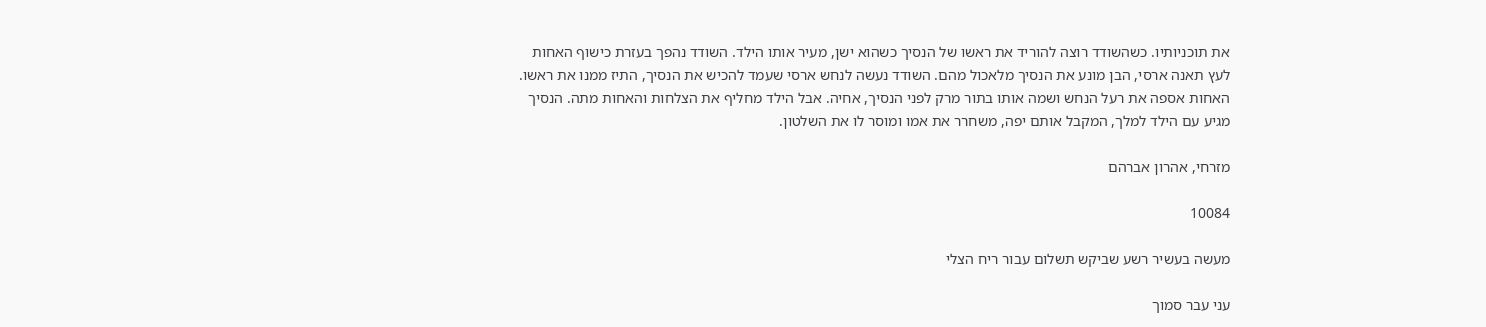את תוכניותיו. כשהשודד רוצה להוריד את ראשו של הנסיך כשהוא ישן, מעיר אותו הילד. השודד נהפך בעזרת כישוף האחות לעץ תאנה ארסי, הבן מונע את הנסיך מלאכול מהם. השודד נעשה לנחש ארסי שעמד להכיש את הנסיך, התיז ממנו את ראשו. האחות אספה את רעל הנחש ושמה אותו בתור מרק לפני הנסיך, אחיה. אבל הילד מחליף את הצלחות והאחות מתה. הנסיך מגיע עם הילד למלך, המקבל אותם יפה, משחרר את אמו ומוסר לו את השלטון.

מזרחי, אהרון אברהם

10084

מעשה בעשיר רשע שביקש תשלום עבור ריח הצלי

עני עבר סמוך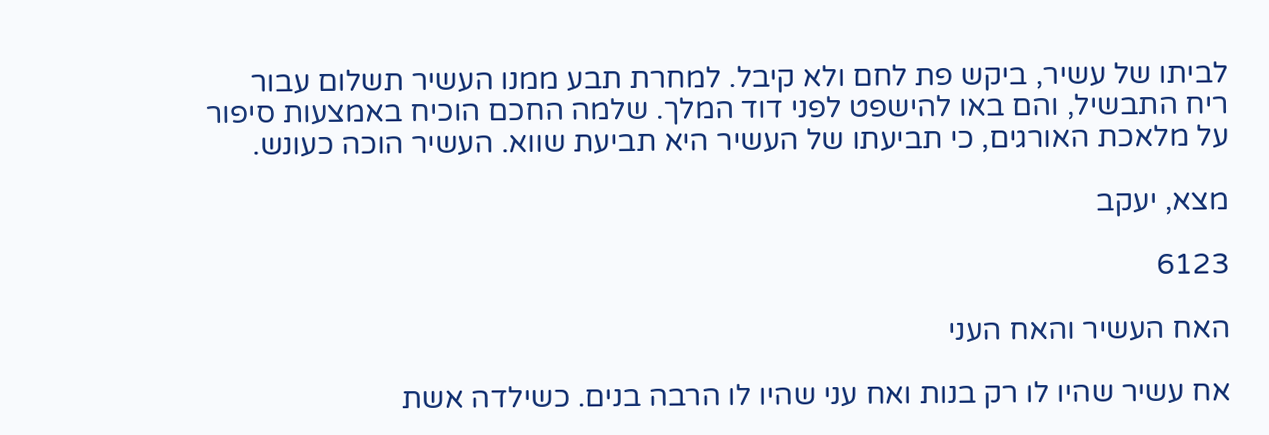לביתו של עשיר, ביקש פת לחם ולא קיבל. למחרת תבע ממנו העשיר תשלום עבור ריח התבשיל, והם באו להישפט לפני דוד המלך. שלמה החכם הוכיח באמצעות סיפור על מלאכת האורגים, כי תביעתו של העשיר היא תביעת שווא. העשיר הוכה כעונש.

מצא, יעקב

6123

האח העשיר והאח העני

אח עשיר שהיו לו רק בנות ואח עני שהיו לו הרבה בנים. כשילדה אשת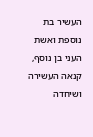העשיר בת נוספת ואשת העני בן נוסף, קנאה העשירה ושיחדה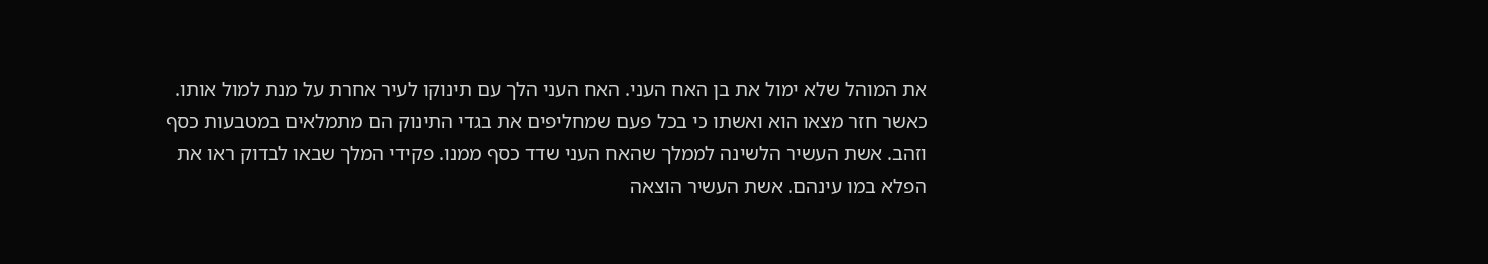את המוהל שלא ימול את בן האח העני. האח העני הלך עם תינוקו לעיר אחרת על מנת למול אותו. כאשר חזר מצאו הוא ואשתו כי בכל פעם שמחליפים את בגדי התינוק הם מתמלאים במטבעות כסף וזהב. אשת העשיר הלשינה לממלך שהאח העני שדד כסף ממנו. פקידי המלך שבאו לבדוק ראו את הפלא במו עינהם. אשת העשיר הוצאה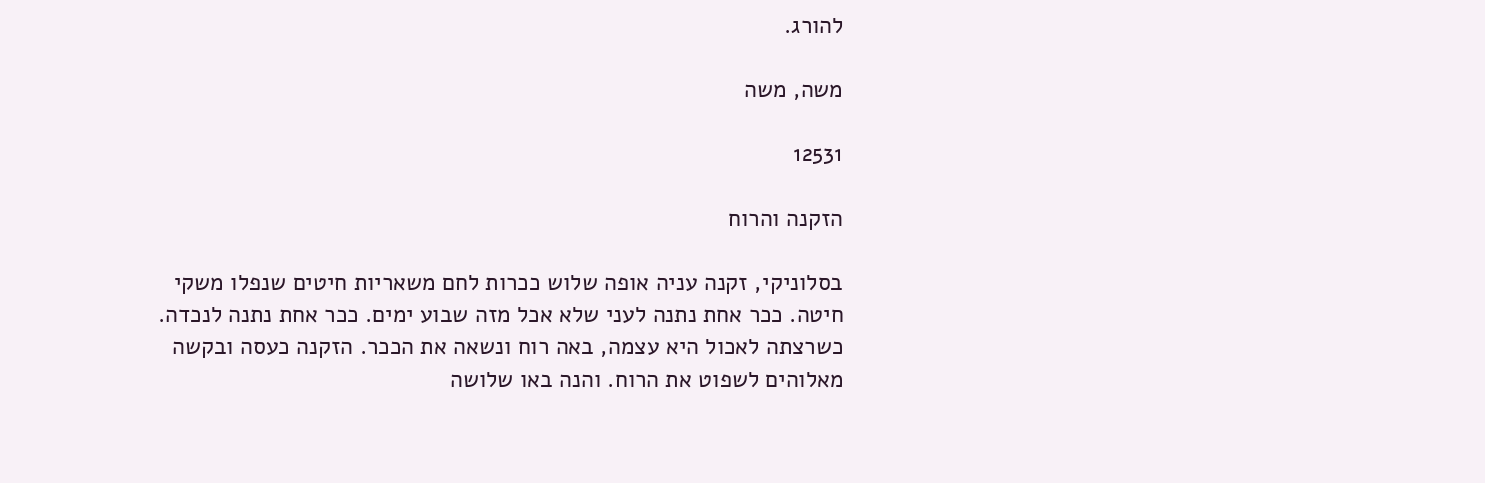להורג.

משה, משה

12531

הזקנה והרוח

בסלוניקי, זקנה עניה אופה שלוש ככרות לחם משאריות חיטים שנפלו משקי חיטה. ככר אחת נתנה לעני שלא אכל מזה שבוע ימים. ככר אחת נתנה לנכדה. כשרצתה לאכול היא עצמה, באה רוח ונשאה את הככר. הזקנה כעסה ובקשה מאלוהים לשפוט את הרוח. והנה באו שלושה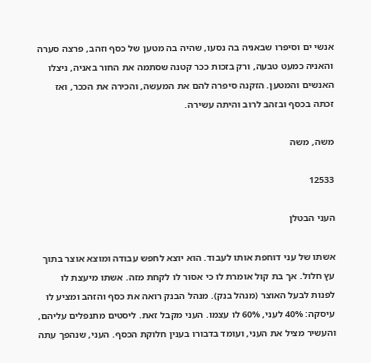אנשי ים וסיפרו שבאניה בה נסעו, שהיה בה מטען של כסף וזהב, פרצה סערה והאניה כמעט טבעה, ורק בזכות ככר קטנה שסתמה את החור באניה, ניצלו האנשים והמטען. הזקנה סיפרה להם את המעשה, והכירה את הככר, ואז זכתה בכסף ובזהב לרוב והיתה עשירה.

משה, משה

12533

העני הבטלן

אשתו של עני דוחפת אותו לעבוד. הוא יוצא לחפש עבודה ומוצא אוצר בתוך עץ חלול. אך בת קול אומרת לו כי אסור לו לקחת מזה. אשתו מיעצת לו לפנות לבעל האוצר (מנהל בנק). מנהל הבנק רואה את כסף והזהב ומציע לו עיסקה: 40% לעני, 60% לו עצמו. העני מקבל זאת. ליסטים מתנפלים עליהם, והעשיר מציל את העני, ועומד בדבורו בענין חלוקת הכסף. העני, שנהפך עתה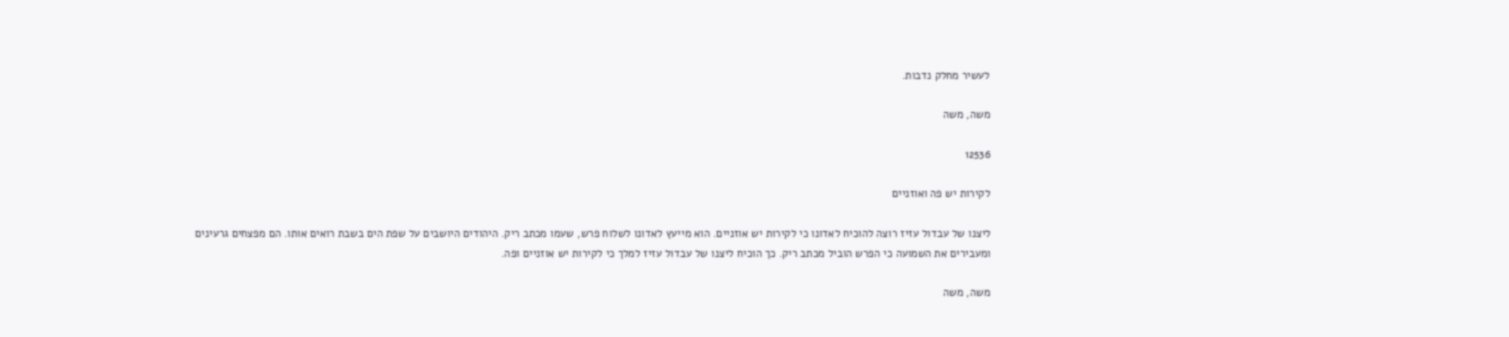לעשיר מחלק נדבות.

משה, משה

12536

לקירות יש פה ואוזניים

ליצנו של עבדול עזיז רוצה להוכיח לאדונו כי לקירות יש אוזניים. הוא מייעץ לאדונו לשלוח פרש, שעמו מכתב ריק. היהודים היושבים על שפת הים בשבת רואים אותו. הם מפצחים גרעינים ומעבירים את השמועה כי הפרש הוביל מכתב ריק. כך הוכיח ליצנו של עבדול עזיז למלך כי לקירות יש אוזניים ופה.

משה, משה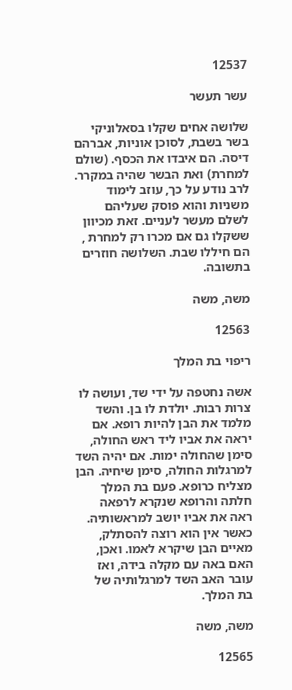12537

עשר תעשר

שלושה אחים שקלו בסאלוניקי בשר בשבת, לסוכן אוניות, אברהם דיסה. הם איבדו את הכסף. (שולם למחרת) ואת הבשר שהיה במקרר. לרב נודע על כך, עוזב לימוד משניות והוא פוסק שעליהם לשלם מעשר לעניים. זאת מכיוון ששקלו גם אם מכרו רק למחרת , הם חיללו שבת. השלושה חוזרים בתשובה.

משה, משה

12563

ריפוי בת המלך

אשה נחטפה על ידי שד, ועושה לו צרות רבות. יולדת לו בן. והשד מלמד את הבן להיות רופא. אם יראה את אביו ליד ראש החולה, סימן שהחולה ימות. אם יהיה השד למרגלות החולה, סימן שיחיה. הבן מצליח כרופא. פעם בת המלך חלתה והרופא שנקרא לרפאה ראה את אביו יושב למראשותיה. כאשר אין הוא רוצה להסתלק, מאיים הבן שיקרא לאמו. ואכן, האם באה עם מקלה בידה, ואז עובר האב השד למרגלותיה של בת המלך.

משה, משה

12565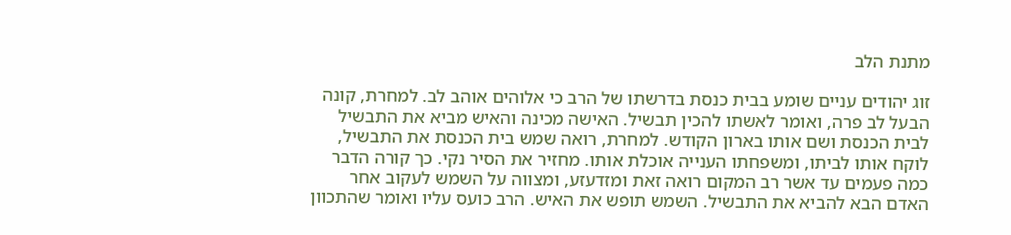מתנת הלב

זוג יהודים עניים שומע בבית כנסת בדרשתו של הרב כי אלוהים אוהב לב. למחרת, קונה הבעל לב פרה, ואומר לאשתו להכין תבשיל. האישה מכינה והאיש מביא את התבשיל לבית הכנסת ושם אותו בארון הקודש. למחרת, רואה שמש בית הכנסת את התבשיל, לוקח אותו לביתו, ומשפחתו הענייה אוכלת אותו. מחזיר את הסיר נקי. כך קורה הדבר כמה פעמים עד אשר רב המקום רואה זאת ומזדעזע, ומצווה על השמש לעקוב אחר האדם הבא להביא את התבשיל. השמש תופש את האיש. הרב כועס עליו ואומר שהתכוון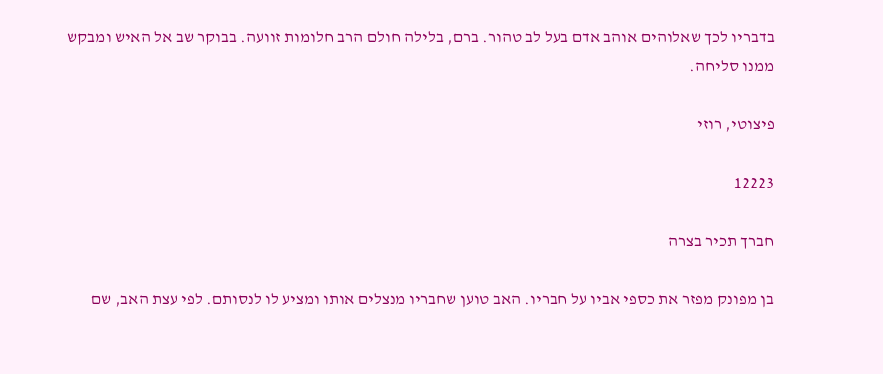בדבריו לכך שאלוהים אוהב אדם בעל לב טהור. ברם, בלילה חולם הרב חלומות זוועה. בבוקר שב אל האיש ומבקש ממנו סליחה.

פיצוטי, רוזי

12223

חברך תכיר בצרה

בן מפונק מפזר את כספי אביו על חבריו. האב טוען שחבריו מנצלים אותו ומציע לו לנסותם. לפי עצת האב, שם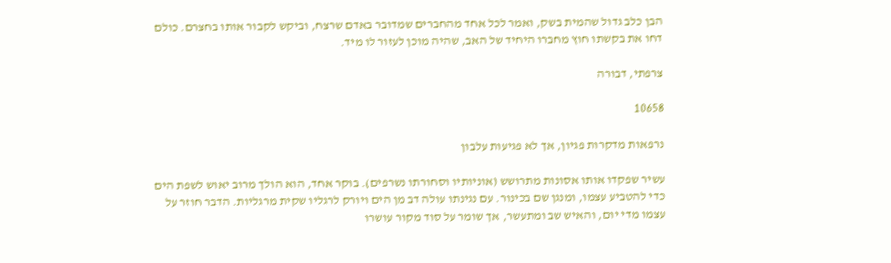הבן כלב גדול שהמית בשק, ואמר לכל אחד מהחברים שמדובר באדם שרצח, וביקש לקבור אותו בחצרם. כולם דחו את בקשתו חוץ מחברו היחיד של האב, שהיה מוכן לעזור לו מיד.

צרפתי, דבורה

10658

נרפאות מדקרות פגיון, אך לא פגיעות עלבון

עשיר שפקדו אותו אסונות מתרושש (אוניותיו וסחורתו נשרפים). בוקר אחד, הוא הולך מרוב יאוש לשפת הים כדי להטביע עצמו, ומנגן שם בכינור. עם נגינתו עולה דב מן הים ויורק לרגליו שקית מרגליות. הדבר חוזר על עצמו מדי יום, והאיש שב ומתעשר, אך שומר על סוד מקור עושרו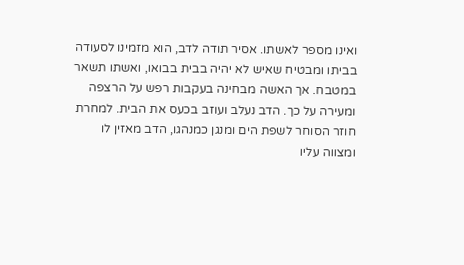ואינו מספר לאשתו. אסיר תודה לדב, הוא מזמינו לסעודה בביתו ומבטיח שאיש לא יהיה בבית בבואו, ואשתו תשאר במטבח. אך האשה מבחינה בעקבות רפש על הרצפה ומעירה על כך. הדב נעלב ועוזב בכעס את הבית. למחרת חוזר הסוחר לשפת הים ומנגן כמנהגו, הדב מאזין לו ומצווה עליו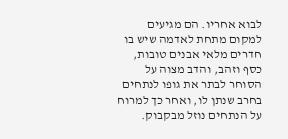לבוא אחריו. הם מגיעים למקום מתחת לאדמה שיש בו חדרים מלאי אבנים טובות, כסף וזהב, והדב מצוה על הסוחר לבתר את גופו לנתחים בחרב שנתן לו, ואחר כך למרוח על הנתחים נוזל מבקבוק.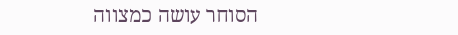הסוחר עושה כמצווה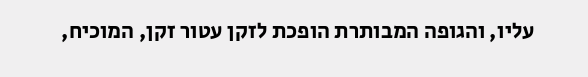עליו, והגופה המבותרת הופכת לזקן עטור זקן, המוכיח,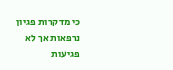כי מדקרות פגיון נרפאות אך לא פגיעות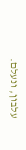עלבון, ונעלם.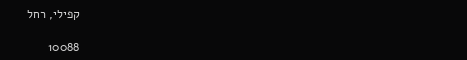קפילי, רחל

10088